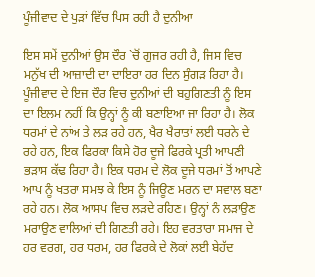ਪੂੰਜੀਵਾਦ ਦੇ ਪੁੜਾਂ ਵਿੱਚ ਪਿਸ ਰਹੀ ਹੈ ਦੁਨੀਆ

ਇਸ ਸਮੇਂ ਦੁਨੀਆਂ ਉਸ ਦੌਰ `ਚੋਂ ਗੁਜਰ ਰਹੀ ਹੈ, ਜਿਸ ਵਿਚ ਮਨੁੱਖ ਦੀ ਆਜ਼ਾਦੀ ਦਾ ਦਾਇਰਾ ਹਰ ਦਿਨ ਸੁੰਗੜ ਰਿਹਾ ਹੈ। ਪੂੰਜੀਵਾਦ ਦੇ ਇਜ ਦੌਰ ਵਿਚ ਦੁਨੀਆਂ ਦੀ ਬਹੁਗਿਣਤੀ ਨੂੰ ਇਸ ਦਾ ਇਲਮ ਨਹੀਂ ਕਿ ਉਨ੍ਹਾਂ ਨੂੰ ਕੀ ਬਣਾਇਆ ਜਾ ਰਿਹਾ ਹੈ। ਲੋਕ ਧਰਮਾਂ ਦੇ ਨਾਂਅ ਤੇ ਲੜ ਰਹੇ ਹਨ, ਖੈਰ ਖੈਰਾਤਾਂ ਲਈ ਧਰਨੇ ਦੇ ਰਹੇ ਹਨ, ਇਕ ਫਿਰਕਾ ਕਿਸੇ ਹੋਰ ਦੂਜੇ ਫਿਰਕੇ ਪ੍ਰਤੀ ਆਪਣੀ ਭੜਾਸ ਕੱਢ ਰਿਹਾ ਹੈ। ਇਕ ਧਰਮ ਦੇ ਲੋਕ ਦੂਜੇ ਧਰਮਾਂ ਤੋਂ ਆਪਣੇ ਆਪ ਨੂੰ ਖਤਰਾ ਸਮਝ ਕੇ ਇਸ ਨੂੰ ਜਿਊਣ ਮਰਨ ਦਾ ਸਵਾਲ ਬਣਾ ਰਹੇ ਹਨ। ਲੋਕ ਆਸਪ ਵਿਚ ਲੜਦੇ ਰਹਿਣ। ਉਨ੍ਹਾਂ ਨੰ ਲੜਾਉਣ ਮਰਾਉਣ ਵਾਲਿਆਂ ਦੀ ਗਿਣਤੀ ਰਹੇ। ਇਹ ਵਰਤਾਰਾ ਸਮਾਜ ਦੇ ਹਰ ਵਰਗ, ਹਰ ਧਰਮ, ਹਰ ਫਿਰਕੇ ਦੇ ਲੋਕਾਂ ਲਈ ਬੇਹੱਦ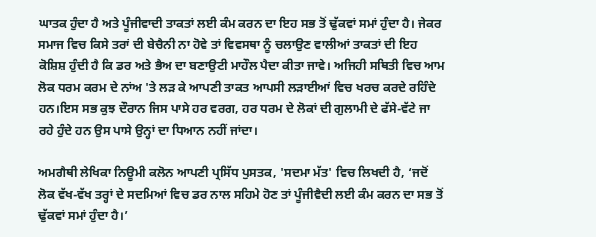ਘਾਤਕ ਹੁੰਦਾ ਹੈ ਅਤੇ ਪੂੰਜੀਵਾਦੀ ਤਾਕਤਾਂ ਲਈ ਕੰਮ ਕਰਨ ਦਾ ਇਹ ਸਭ ਤੋਂ ਢੁੱਕਵਾਂ ਸਮਾਂ ਹੁੰਦਾ ਹੈ। ਜੇਕਰ ਸਮਾਜ ਵਿਚ ਕਿਸੇ ਤਰਾਂ ਦੀ ਬੇਚੈਨੀ ਨਾ ਹੋਵੇ ਤਾਂ ਵਿਵਸਥਾ ਨੂੰ ਚਲਾਉਣ ਵਾਲੀਆਂ ਤਾਕਤਾਂ ਦੀ ਇਹ ਕੋਸ਼ਿਸ਼ ਹੁੰਦੀ ਹੈ ਕਿ ਡਰ ਅਤੇ ਭੈਅ ਦਾ ਬਣਾਉਟੀ ਮਾਹੌਲ ਪੈਦਾ ਕੀਤਾ ਜਾਵੇ। ਅਜਿਹੀ ਸਥਿਤੀ ਵਿਚ ਆਮ ਲੋਕ ਧਰਮ ਕਰਮ ਦੇ ਨਾਂਅ 'ਤੇ ਲੜ ਕੇ ਆਪਣੀ ਤਾਕਤ ਆਪਸੀ ਲੜਾਈਆਂ ਵਿਚ ਖਰਚ ਕਰਦੇ ਰਹਿੰਦੇ ਹਨ।ਇਸ ਸਭ ਕੁਝ ਦੌਰਾਨ ਜਿਸ ਪਾਸੇ ਹਰ ਵਰਗ, ਹਰ ਧਰਮ ਦੇ ਲੋਕਾਂ ਦੀ ਗੁਲਾਮੀ ਦੇ ਫੱਸੇ-ਵੱਟੇ ਜਾ ਰਹੇ ਹੁੰਦੇ ਹਨ ਉਸ ਪਾਸੇ ਉਨ੍ਹਾਂ ਦਾ ਧਿਆਨ ਨਹੀਂ ਜਾਂਦਾ।

ਅਮਗੈਥੀ ਲੇਖਿਕਾ ਨਿਊਮੀ ਕਲੋਨ ਆਪਣੀ ਪ੍ਰਸਿੱਧ ਪੁਸਤਕ, 'ਸਦਮਾ ਮੱਤ' ਵਿਚ ਲਿਖਦੀ ਹੈ, ‘ਜਦੋਂ ਲੋਕ ਵੱਖ-ਵੱਖ ਤਰ੍ਹਾਂ ਦੇ ਸਦਮਿਆਂ ਵਿਚ ਡਰ ਨਾਲ ਸਹਿਮੇ ਹੋਣ ਤਾਂ ਪੂੰਜੀਵੈਦੀ ਲਈ ਕੰਮ ਕਰਨ ਦਾ ਸਭ ਤੋਂ ਢੁੱਕਵਾਂ ਸਮਾਂ ਹੁੰਦਾ ਹੈ।’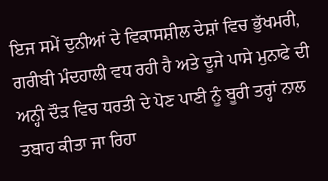ਇਜ ਸਮੇਂ ਦੁਨੀਆਂ ਦੇ ਵਿਕਾਸਸ਼ੀਲ ਦੇਸ਼ਾਂ ਵਿਚ ਭੁੱਖਮਰੀ, ਗਰੀਬੀ ਮੰਦਹਾਲੀ ਵਧ ਰਹੀ ਹੈ ਅਤੇ ਦੂਜੇ ਪਾਸੇ ਮੁਨਾਫੇ ਦੀ ਅਨ੍ਹੀ ਦੌੜ ਵਿਚ ਧਰਤੀ ਦੇ ਪੋਣ ਪਾਣੀ ਨੂੰ ਬੂਰੀ ਤਰ੍ਹਾਂ ਨਾਲ ਤਬਾਹ ਕੀਤਾ ਜਾ ਰਿਹਾ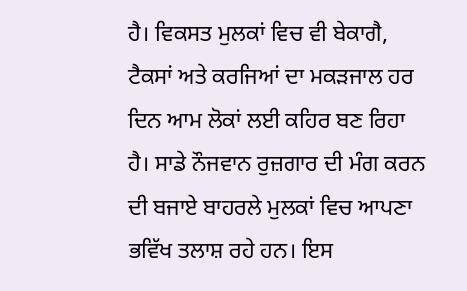ਹੈ। ਵਿਕਸਤ ਮੁਲਕਾਂ ਵਿਚ ਵੀ ਬੇਕਾਗੈ, ਟੈਕਸਾਂ ਅਤੇ ਕਰਜਿਆਂ ਦਾ ਮਕੜਜਾਲ ਹਰ ਦਿਨ ਆਮ ਲੋਕਾਂ ਲਈ ਕਹਿਰ ਬਣ ਰਿਹਾ ਹੈ। ਸਾਡੇ ਨੌਜਵਾਨ ਰੁਜ਼ਗਾਰ ਦੀ ਮੰਗ ਕਰਨ ਦੀ ਬਜਾਏ ਬਾਹਰਲੇ ਮੁਲਕਾਂ ਵਿਚ ਆਪਣਾ ਭਵਿੱਖ ਤਲਾਸ਼ ਰਹੇ ਹਨ। ਇਸ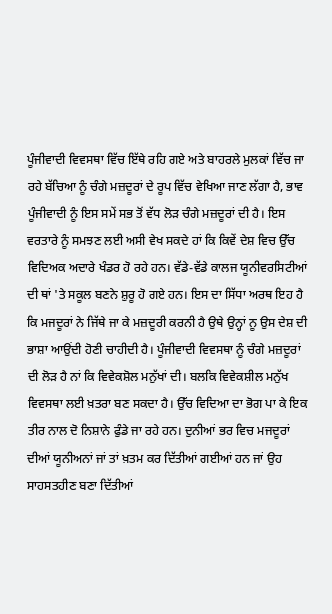ਪੂੰਜੀਵਾਦੀ ਵਿਵਸਥਾ ਵਿੱਚ ਇੱਥੇ ਰਹਿ ਗਏ ਅਤੇ ਬਾਹਰਲੇ ਮੁਲਕਾਂ ਵਿੱਚ ਜਾ ਰਹੇ ਬੱਚਿਆ ਨੂੰ ਚੰਗੇ ਮਜ਼ਦੂਰਾਂ ਦੇ ਰੂਪ ਵਿੱਚ ਵੇਖਿਆ ਜਾਣ ਲੱਗਾ ਹੈ, ਭਾਵ ਪੂੰਜੀਵਾਦੀ ਨੂੰ ਇਸ ਸਮੇਂ ਸਭ ਤੋਂ ਵੱਧ ਲੋੜ ਚੰਗੇ ਮਜ਼ਦੂਰਾਂ ਦੀ ਹੈ। ਇਸ ਵਰਤਾਰੇ ਨੂੰ ਸਮਝਣ ਲਈ ਅਸੀ ਵੇਖ ਸਕਦੇ ਹਾਂ ਕਿ ਕਿਵੇਂ ਦੇਸ਼ ਵਿਚ ਉੱਚ ਵਿਦਿਅਕ ਅਦਾਰੇ ਖੰਡਰ ਹੋ ਰਹੇ ਹਨ। ਵੱਡੇ-ਵੱਡੇ ਕਾਲਜ ਯੂਨੀਵਰਸਿਟੀਆਂ ਦੀ ਥਾਂ 'ਤੇ ਸਕੂਲ ਬਣਨੇ ਸ਼ੁਰੂ ਹੋ ਗਏ ਹਨ। ਇਸ ਦਾ ਸਿੱਧਾ ਅਰਥ ਇਹ ਹੈ ਕਿ ਮਜਦੂਰਾਂ ਨੇ ਜਿੱਥੇ ਜਾ ਕੇ ਮਜ਼ਦੂਰੀ ਕਰਨੀ ਹੈ ਉਥੇ ਉਨ੍ਹਾਂ ਨੂ ਉਸ ਦੇਸ਼ ਦੀ ਭਾਸ਼ਾ ਆਉਂਦੀ ਹੋਣੀ ਚਾਹੀਦੀ ਹੈ। ਪੂੰਜੀਵਾਦੀ ਵਿਵਸਥਾ ਨੂੰ ਚੰਗੇ ਮਜ਼ਦੂਰਾਂ ਦੀ ਲੋੜ ਹੈ ਨਾਂ ਕਿ ਵਿਵੇਕਸ਼ੋਲ ਮਨੁੱਖਾਂ ਦੀ। ਬਲਕਿ ਵਿਵੇਕਸ਼ੀਲ ਮਨੁੱਖ ਵਿਵਸਥਾ ਲਈ ਖ਼ਤਰਾ ਬਣ ਸਕਦਾ ਹੈ। ਉੱਚ ਵਿਦਿਆ ਦਾ ਭੋਗ ਪਾ ਕੇ ਇਕ ਤੀਰ ਨਾਲ ਦੋ ਨਿਸ਼ਾਨੇ ਫੁੰਡੇ ਜਾ ਰਹੇ ਹਨ। ਦੁਨੀਆਂ ਭਰ ਵਿਚ ਮਜਦੂਰਾਂ ਦੀਆਂ ਯੂਨੀਅਨਾਂ ਜਾਂ ਤਾਂ ਖ਼ਤਮ ਕਰ ਦਿੱਤੀਆਂ ਗਈਆਂ ਹਨ ਜਾਂ ਉਹ ਸਾਹਸਤਹੀਣ ਬਣਾ ਦਿੱਤੀਆਂ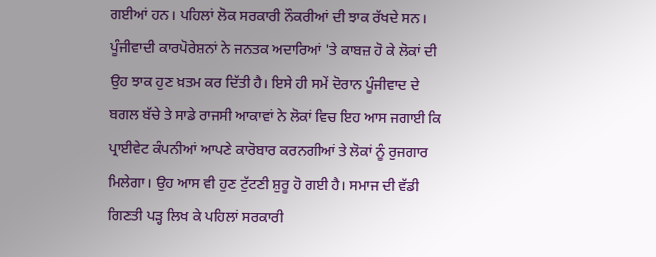ਗਈਆਂ ਹਨ। ਪਹਿਲਾਂ ਲੋਕ ਸਰਕਾਰੀ ਨੌਕਰੀਆਂ ਦੀ ਝਾਕ ਰੱਖਦੇ ਸਨ। ਪੂੰਜੀਵਾਦੀ ਕਾਰਪੋਰੇਸ਼ਨਾਂ ਨੇ ਜਨਤਕ ਅਦਾਰਿਆਂ 'ਤੇ ਕਾਬਜ਼ ਹੋ ਕੇ ਲੋਕਾਂ ਦੀ ਉਹ ਝਾਕ ਹੁਣ ਖ਼ਤਮ ਕਰ ਦਿੱਤੀ ਹੈ। ਇਸੇ ਹੀ ਸਮੇਂ ਦੋਰਾਨ ਪੂੰਜੀਵਾਦ ਦੇ ਬਗਲ ਬੱਚੇ ਤੇ ਸਾਡੇ ਰਾਜਸੀ ਆਕਾਵਾਂ ਨੇ ਲੋਕਾਂ ਵਿਚ ਇਹ ਆਸ ਜਗਾਈ ਕਿ ਪ੍ਰਾਈਵੇਟ ਕੰਪਨੀਆਂ ਆਪਣੇ ਕਾਰੋਬਾਰ ਕਰਨਗੀਆਂ ਤੇ ਲੋਕਾਂ ਨੂੰ ਰੁਜਗਾਰ ਮਿਲੇਗਾ। ਉਹ ਆਸ ਵੀ ਹੁਣ ਟੁੱਟਣੀ ਸ਼ੁਰੂ ਹੋ ਗਈ ਹੈ। ਸਮਾਜ ਦੀ ਵੱਡੀ ਗਿਣਤੀ ਪੜ੍ਹ ਲਿਖ ਕੇ ਪਹਿਲਾਂ ਸਰਕਾਰੀ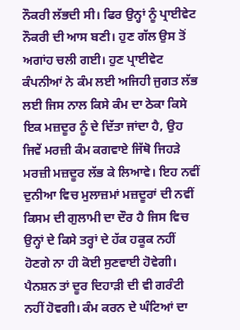ਨੌਕਰੀ ਲੱਭਦੀ ਸੀ। ਫਿਰ ਉਨ੍ਹਾਂ ਨੂੰ ਪ੍ਰਾਈਵੇਟ ਨੌਕਰੀ ਦੀ ਆਸ ਬਣੀ। ਹੁਣ ਗੱਲ ਉਸ ਤੋਂ ਅਗਾਂਹ ਚਲੀ ਗਈ। ਹੁਣ ਪ੍ਰਾਈਵੇਟ ਕੰਪਨੀਆਂ ਨੇ ਕੰਮ ਲਈ ਅਜਿਹੀ ਜੁਗਤ ਲੱਭ ਲਈ ਜਿਸ ਨਾਲ ਕਿਸੇ ਕੰਮ ਦਾ ਠੇਕਾ ਕਿਸੇ ਇਕ ਮਜ਼ਦੂਰ ਨੂੰ ਦੇ ਦਿੱਤਾ ਜਾਂਦਾ ਹੈ, ਉਹ ਜਿਵੇਂ ਮਰਜ਼ੀ ਕੰਮ ਕਗਵਾਏ ਜਿੱਥੋ ਜਿਹੜੇ ਮਰਜ਼ੀ ਮਜ਼ਦੂਰ ਲੱਭ ਕੇ ਲਿਆਵੇ। ਇਹ ਨਵੀਂ ਦੁਨੀਆ ਵਿਚ ਮੁਲਾਜ਼ਮਾਂ ਮਜ਼ਦੂਰਾਂ ਦੀ ਨਵੀਂ ਕਿਸਮ ਦੀ ਗੁਲਾਮੀ ਦਾ ਦੌਰ ਹੈ ਜਿਸ ਵਿਚ ਉਨ੍ਹਾਂ ਦੇ ਕਿਸੇ ਤਰ੍ਹਾਂ ਦੇ ਹੱਕ ਹਕੂਕ ਨਹੀਂ ਹੋਣਗੇ ਨਾ ਹੀ ਕੋਈ ਸੁਣਵਾਈ ਹੋਵੇਗੀ। ਪੈਨਸ਼ਨ ਤਾਂ ਦੂਰ ਦਿਹਾੜੀ ਦੀ ਵੀ ਗਰੰਟੀ ਨਹੀਂ ਹੋਵਗੀ। ਕੰਮ ਕਰਨ ਦੇ ਘੰਟਿਆਂ ਦਾ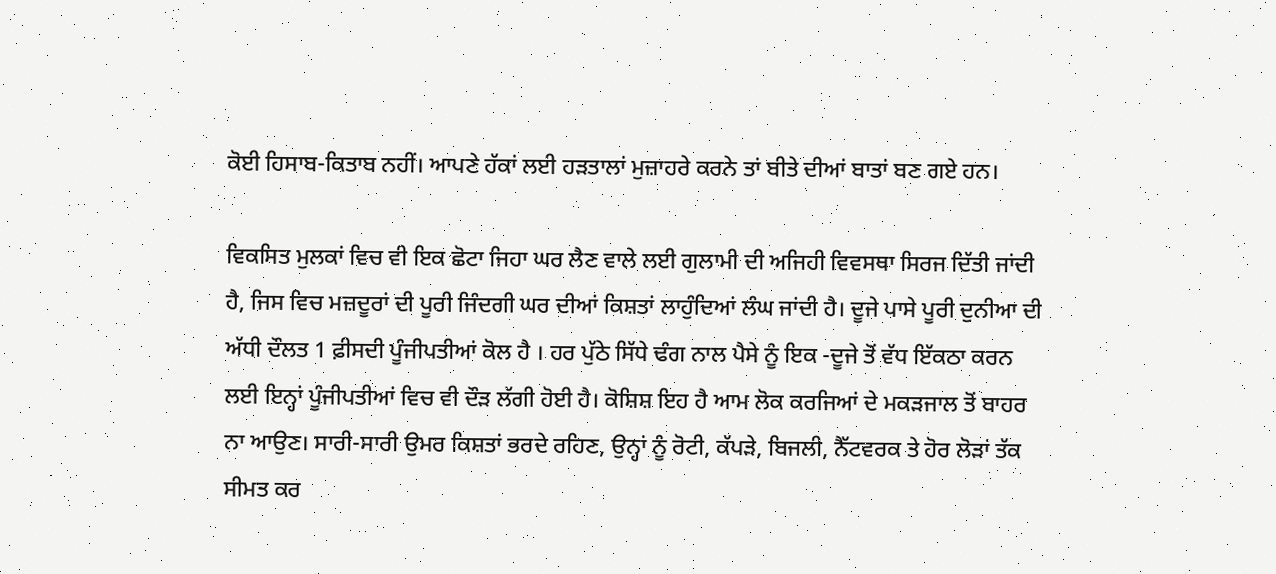ਕੋਈ ਹਿਸਾਬ-ਕਿਤਾਬ ਨਹੀਂ। ਆਪਣੇ ਹੱਕਾਂ ਲਈ ਹੜਤਾਲਾਂ ਮੁਜ਼ਾਹਰੇ ਕਰਨੇ ਤਾਂ ਬੀਤੇ ਦੀਆਂ ਬਾਤਾਂ ਬਣ ਗਏ ਹਨ।

ਵਿਕਸਿਤ ਮੁਲਕਾਂ ਵਿਚ ਵੀ ਇਕ ਛੋਟਾ ਜਿਹਾ ਘਰ ਲੈਣ ਵਾਲੇ ਲਈ ਗੁਲਾਮੀ ਦੀ ਅਜਿਹੀ ਵਿਵਸਥਾ ਸਿਰਜ ਦਿੱਤੀ ਜਾਂਦੀ ਹੈ, ਜਿਸ ਵਿਚ ਮਜ਼ਦੂਰਾਂ ਦੀ ਪੂਰੀ ਜਿੰਦਗੀ ਘਰ ਦੀਆਂ ਕਿਸ਼ਤਾਂ ਲਾਹੁੰਦਿਆਂ ਲੰਘ ਜਾਂਦੀ ਹੈ। ਦੂਜੇ ਪਾਸੇ ਪੂਰੀ ਦੁਨੀਆ ਦੀ ਅੱਧੀ ਦੌਲਤ 1 ਫ਼ੀਸਦੀ ਪੂੰਜੀਪਤੀਆਂ ਕੋਲ ਹੈ । ਹਰ ਪੁੱਠੇ ਸਿੱਧੇ ਢੰਗ ਨਾਲ ਪੈਸੇ ਨੂੰ ਇਕ -ਦੂਜੇ ਤੋਂ ਵੱਧ ਇੱਕਠਾ ਕਰਨ ਲਈ ਇਨ੍ਹਾਂ ਪੂੰਜੀਪਤੀਆਂ ਵਿਚ ਵੀ ਦੌੜ ਲੱਗੀ ਹੋਈ ਹੈ। ਕੋਸ਼ਿਸ਼ ਇਹ ਹੈ ਆਮ ਲੋਕ ਕਰਜਿਆਂ ਦੇ ਮਕੜਜਾਲ ਤੋਂ ਬਾਹਰ ਨਾ ਆਉਣ। ਸਾਰੀ-ਸਾਰੀ ਉਮਰ ਕਿਸ਼ਤਾਂ ਭਰਦੇ ਰਹਿਣ, ਉਨ੍ਹਾਂ ਨੂੰ ਰੋਟੀ, ਕੱਪੜੇ, ਬਿਜਲੀ, ਨੈੱਟਵਰਕ ਤੇ ਹੋਰ ਲੋੜਾਂ ਤੱਕ ਸੀਮਤ ਕਰ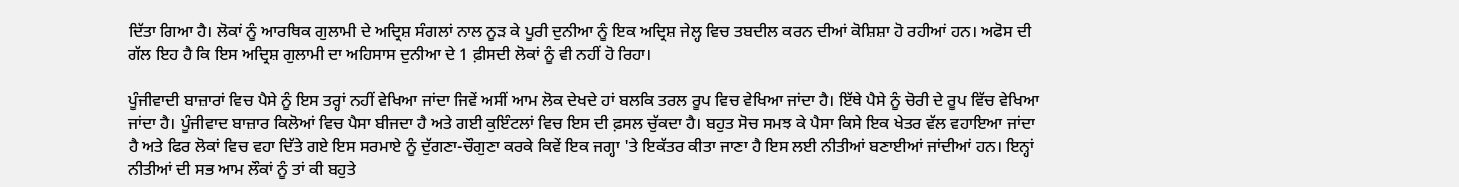ਦਿੱਤਾ ਗਿਆ ਹੈ। ਲੋਕਾਂ ਨੂੰ ਆਰਥਿਕ ਗੁਲਾਮੀ ਦੇ ਅਦ੍ਰਿਸ਼ ਸੰਗਲਾਂ ਨਾਲ ਨੂੜ ਕੇ ਪੂਰੀ ਦੁਨੀਆ ਨੂੰ ਇਕ ਅਦ੍ਰਿਸ਼ ਜੇਲ੍ਹ ਵਿਚ ਤਬਦੀਲ ਕਰਨ ਦੀਆਂ ਕੋਸ਼ਿਸ਼ਾ ਹੋ ਰਹੀਆਂ ਹਨ। ਅਫੋਸ ਦੀ ਗੱਲ ਇਹ ਹੈ ਕਿ ਇਸ ਅਦ੍ਰਿਸ਼ ਗੁਲਾਮੀ ਦਾ ਅਹਿਸਾਸ ਦੁਨੀਆ ਦੇ 1 ਫ਼ੀਸਦੀ ਲੋਕਾਂ ਨੂੰ ਵੀ ਨਹੀਂ ਹੋ ਰਿਹਾ।

ਪੂੰਜੀਵਾਦੀ ਬਾਜ਼ਾਰਾਂ ਵਿਚ ਪੈਸੇ ਨੂੰ ਇਸ ਤਰ੍ਹਾਂ ਨਹੀਂ ਵੇਖਿਆ ਜਾਂਦਾ ਜਿਵੇਂ ਅਸੀਂ ਆਮ ਲੋਕ ਦੇਖਦੇ ਹਾਂ ਬਲਕਿ ਤਰਲ ਰੂਪ ਵਿਚ ਵੇਖਿਆ ਜਾਂਦਾ ਹੈ। ਇੱਥੇ ਪੈਸੇ ਨੂੰ ਚੋਰੀ ਦੇ ਰੂਪ ਵਿੱਚ ਵੇਖਿਆ ਜਾਂਦਾ ਹੈ। ਪੂੰਜੀਵਾਦ ਬਾਜ਼ਾਰ ਕਿਲੋਆਂ ਵਿਚ ਪੈਸਾ ਬੀਜਦਾ ਹੈ ਅਤੇ ਗਈ ਕੁਇੰਟਲਾਂ ਵਿਚ ਇਸ ਦੀ ਫ਼ਸਲ ਚੁੱਕਦਾ ਹੈ। ਬਹੁਤ ਸੋਚ ਸਮਝ ਕੇ ਪੈਸਾ ਕਿਸੇ ਇਕ ਖੇਤਰ ਵੱਲ ਵਹਾਇਆ ਜਾਂਦਾ ਹੈ ਅਤੇ ਫਿਰ ਲੋਕਾਂ ਵਿਚ ਵਹਾ ਦਿੱਤੇ ਗਏ ਇਸ ਸਰਮਾਏ ਨੂੰ ਦੁੱਗਣਾ-ਚੌਗੁਣਾ ਕਰਕੇ ਕਿਵੇਂ ਇਕ ਜਗ੍ਹਾ 'ਤੇ ਇਕੱਤਰ ਕੀਤਾ ਜਾਣਾ ਹੈ ਇਸ ਲਈ ਨੀਤੀਆਂ ਬਣਾਈਆਂ ਜਾਂਦੀਆਂ ਹਨ। ਇਨ੍ਹਾਂ ਨੀਤੀਆਂ ਦੀ ਸਭ ਆਮ ਲੌਕਾਂ ਨੂੰ ਤਾਂ ਕੀ ਬਹੁਤੇ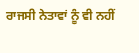ਰਾਜਸੀ ਨੇਤਾਵਾਂ ਨੂੰ ਵੀ ਨਹੀਂ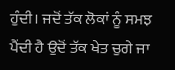ਹੁੰਦੀ। ਜਦੋਂ ਤੱਕ ਲੋਕਾਂ ਨੂੰ ਸਮਝ ਪੈਂਦੀ ਹੈ ਉਦੋਂ ਤੱਕ ਖੇਤ ਚੁਗੇ ਜਾ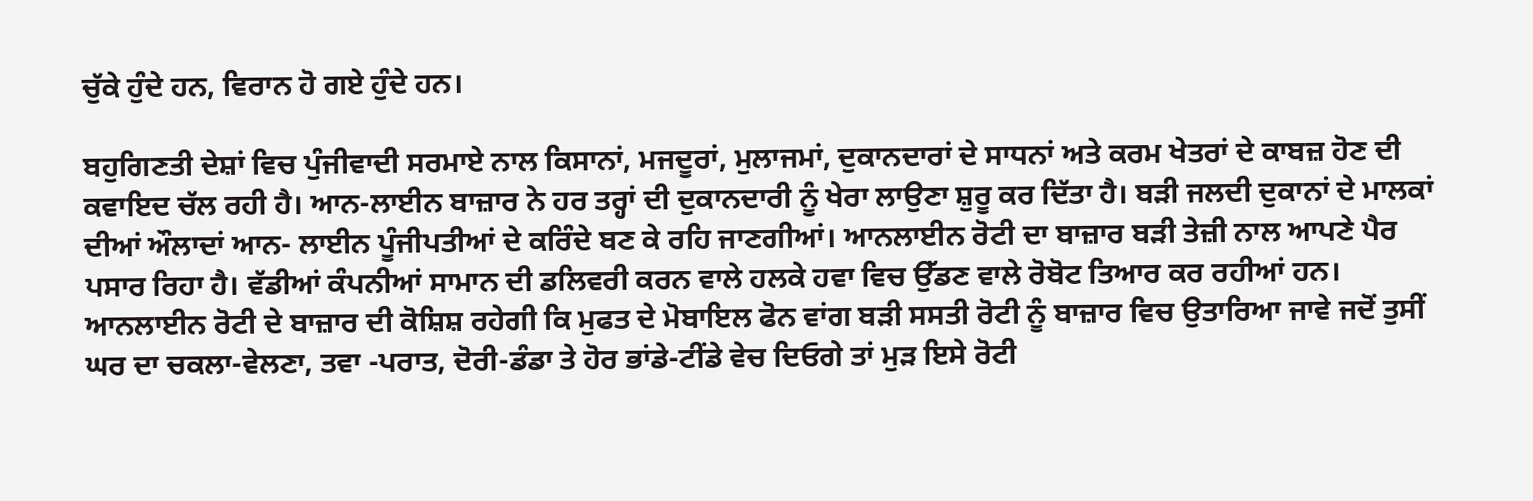ਚੁੱਕੇ ਹੁੰਦੇ ਹਨ, ਵਿਰਾਨ ਹੋ ਗਏ ਹੁੰਦੇ ਹਨ।

ਬਹੁਗਿਣਤੀ ਦੇਸ਼ਾਂ ਵਿਚ ਪੁੰਜੀਵਾਦੀ ਸਰਮਾਏ ਨਾਲ ਕਿਸਾਨਾਂ, ਮਜਦੂਰਾਂ, ਮੁਲਾਜਮਾਂ, ਦੁਕਾਨਦਾਰਾਂ ਦੇ ਸਾਧਨਾਂ ਅਤੇ ਕਰਮ ਖੇਤਰਾਂ ਦੇ ਕਾਬਜ਼ ਹੋਣ ਦੀ ਕਵਾਇਦ ਚੱਲ ਰਹੀ ਹੈ। ਆਨ-ਲਾਈਨ ਬਾਜ਼ਾਰ ਨੇ ਹਰ ਤਰ੍ਹਾਂ ਦੀ ਦੁਕਾਨਦਾਰੀ ਨੂੰ ਖੇਰਾ ਲਾਉਣਾ ਸ਼ੁਰੂ ਕਰ ਦਿੱਤਾ ਹੈ। ਬੜੀ ਜਲਦੀ ਦੁਕਾਨਾਂ ਦੇ ਮਾਲਕਾਂ ਦੀਆਂ ਔਲਾਦਾਂ ਆਨ- ਲਾਈਨ ਪੂੰਜੀਪਤੀਆਂ ਦੇ ਕਰਿੰਦੇ ਬਣ ਕੇ ਰਹਿ ਜਾਣਗੀਆਂ। ਆਨਲਾਈਨ ਰੋਟੀ ਦਾ ਬਾਜ਼ਾਰ ਬੜੀ ਤੇਜ਼ੀ ਨਾਲ ਆਪਣੇ ਪੈਰ ਪਸਾਰ ਰਿਹਾ ਹੈ। ਵੱਡੀਆਂ ਕੰਪਨੀਆਂ ਸਾਮਾਨ ਦੀ ਡਲਿਵਰੀ ਕਰਨ ਵਾਲੇ ਹਲਕੇ ਹਵਾ ਵਿਚ ਉੱਡਣ ਵਾਲੇ ਰੋਬੋਟ ਤਿਆਰ ਕਰ ਰਹੀਆਂ ਹਨ। ਆਨਲਾਈਨ ਰੋਟੀ ਦੇ ਬਾਜ਼ਾਰ ਦੀ ਕੋਸ਼ਿਸ਼ ਰਹੇਗੀ ਕਿ ਮੁਫਤ ਦੇ ਮੋਬਾਇਲ ਫੋਨ ਵਾਂਗ ਬੜੀ ਸਸਤੀ ਰੋਟੀ ਨੂੰ ਬਾਜ਼ਾਰ ਵਿਚ ਉਤਾਰਿਆ ਜਾਵੇ ਜਦੋਂ ਤੁਸੀਂ ਘਰ ਦਾ ਚਕਲਾ-ਵੇਲਣਾ, ਤਵਾ -ਪਰਾਤ, ਦੋਰੀ-ਡੰਡਾ ਤੇ ਹੋਰ ਭਾਂਡੇ-ਟੀਂਡੇ ਵੇਚ ਦਿਓਗੇ ਤਾਂ ਮੁੜ ਇਸੇ ਰੋਟੀ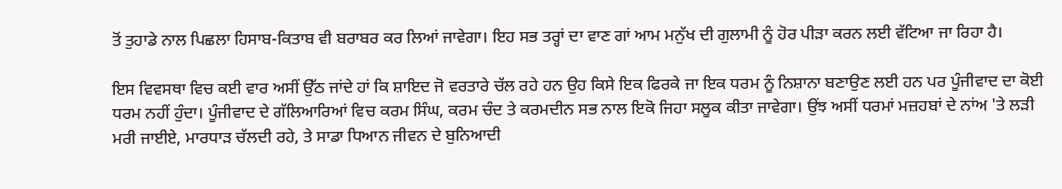ਤੋਂ ਤੁਹਾਡੇ ਨਾਲ ਪਿਛਲਾ ਹਿਸਾਬ-ਕਿਤਾਬ ਵੀ ਬਰਾਬਰ ਕਰ ਲਿਆਂ ਜਾਵੇਗਾ। ਇਹ ਸਭ ਤਰ੍ਹਾਂ ਦਾ ਵਾਣ ਗਾਂ ਆਮ ਮਨੁੱਖ ਦੀ ਗੁਲਾਮੀ ਨੂੰ ਹੋਰ ਪੀੜਾ ਕਰਨ ਲਈ ਵੱਟਿਆ ਜਾ ਰਿਹਾ ਹੈ।

ਇਸ ਵਿਵਸਥਾ ਵਿਚ ਕਈ ਵਾਰ ਅਸੀਂ ਉੱਠ ਜਾਂਦੇ ਹਾਂ ਕਿ ਸ਼ਾਇਦ ਜੋ ਵਰਤਾਰੇ ਚੱਲ ਰਹੇ ਹਨ ਉਹ ਕਿਸੇ ਇਕ ਫਿਰਕੇ ਜਾ ਇਕ ਧਰਮ ਨੂੰ ਨਿਸ਼ਾਨਾ ਬਣਾਉਣ ਲਈ ਹਨ ਪਰ ਪੂੰਜੀਵਾਦ ਦਾ ਕੋਈ ਧਰਮ ਨਹੀਂ ਹੁੰਦਾ। ਪੂੰਜੀਵਾਦ ਦੇ ਗੱਲਿਆਰਿਆਂ ਵਿਚ ਕਰਮ ਸਿੰਘ, ਕਰਮ ਚੰਦ ਤੇ ਕਰਮਦੀਨ ਸਭ ਨਾਲ ਇਕੋ ਜਿਹਾ ਸਲੂਕ ਕੀਤਾ ਜਾਵੇਗਾ। ਉਂਝ ਅਸੀਂ ਧਰਮਾਂ ਮਜ਼ਹਬਾਂ ਦੇ ਨਾਂਅ 'ਤੇ ਲੜੀ ਮਰੀ ਜਾਈਏ, ਮਾਰਧਾੜ ਚੱਲਦੀ ਰਹੇ, ਤੇ ਸਾਡਾ ਧਿਆਨ ਜੀਵਨ ਦੇ ਬੁਨਿਆਦੀ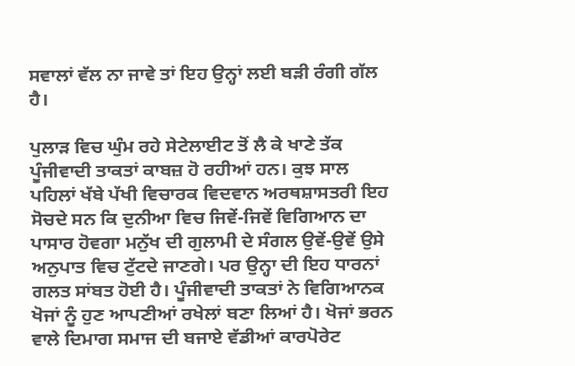ਸਵਾਲਾਂ ਵੱਲ ਨਾ ਜਾਵੇ ਤਾਂ ਇਹ ਉਨ੍ਹਾਂ ਲਈ ਬੜੀ ਰੰਗੀ ਗੱਲ ਹੈ।

ਪੁਲਾੜ ਵਿਚ ਘੁੰਮ ਰਹੇ ਸੇਟੇਲਾਈਟ ਤੋਂ ਲੈ ਕੇ ਖਾਣੇ ਤੱਕ ਪੂੰਜੀਵਾਦੀ ਤਾਕਤਾਂ ਕਾਬਜ਼ ਹੋ ਰਹੀਆਂ ਹਨ। ਕੁਝ ਸਾਲ ਪਹਿਲਾਂ ਖੱਬੇ ਪੱਖੀ ਵਿਚਾਰਕ ਵਿਦਵਾਨ ਅਰਥਸ਼ਾਸਤਰੀ ਇਹ ਸੋਚਦੇ ਸਨ ਕਿ ਦੁਨੀਆ ਵਿਚ ਜਿਵੇਂ-ਜਿਵੇਂ ਵਿਗਿਆਨ ਦਾ ਪਾਸਾਰ ਹੋਵਗਾ ਮਨੁੱਖ ਦੀ ਗੁਲਾਮੀ ਦੇ ਸੰਗਲ ਉਵੇਂ-ਉਵੇਂ ਉਸੇ ਅਨੁਪਾਤ ਵਿਚ ਟੁੱਟਦੇ ਜਾਣਗੇ। ਪਰ ਉਨ੍ਹਾ ਦੀ ਇਹ ਧਾਰਨਾਂ ਗਲਤ ਸਾਂਬਤ ਹੋਈ ਹੈ। ਪੂੰਜੀਵਾਦੀ ਤਾਕਤਾਂ ਨੇ ਵਿਗਿਆਨਕ ਖੋਜਾਂ ਨੂੰ ਹੁਣ ਆਪਣੀਆਂ ਰਖੇਲਾਂ ਬਣਾ ਲਿਆਂ ਹੈ। ਖੋਜਾਂ ਭਰਨ ਵਾਲੇ ਦਿਮਾਗ ਸਮਾਜ ਦੀ ਬਜਾਏ ਵੱਡੀਆਂ ਕਾਰਪੋਰੇਟ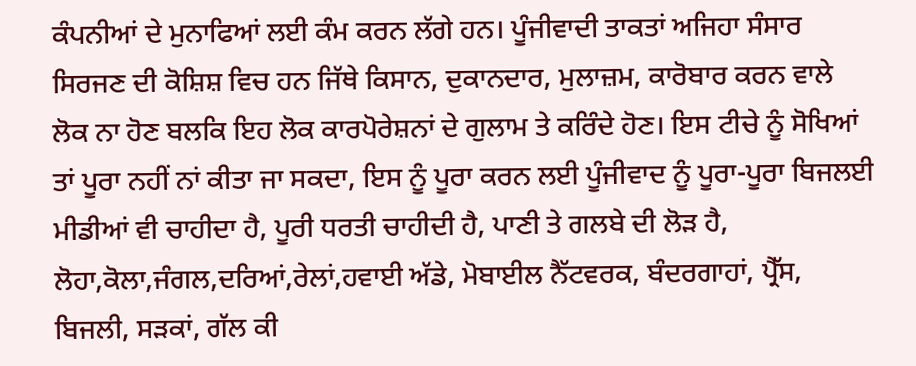ਕੰਪਨੀਆਂ ਦੇ ਮੁਨਾਫਿਆਂ ਲਈ ਕੰਮ ਕਰਨ ਲੱਗੇ ਹਨ। ਪੂੰਜੀਵਾਦੀ ਤਾਕਤਾਂ ਅਜਿਹਾ ਸੰਸਾਰ ਸਿਰਜਣ ਦੀ ਕੋਸ਼ਿਸ਼ ਵਿਚ ਹਨ ਜਿੱਥੇ ਕਿਸਾਨ, ਦੁਕਾਨਦਾਰ, ਮੁਲਾਜ਼ਮ, ਕਾਰੋਬਾਰ ਕਰਨ ਵਾਲੇ ਲੋਕ ਨਾ ਹੋਣ ਬਲਕਿ ਇਹ ਲੋਕ ਕਾਰਪੋਰੇਸ਼ਨਾਂ ਦੇ ਗੁਲਾਮ ਤੇ ਕਰਿੰਦੇ ਹੋਣ। ਇਸ ਟੀਚੇ ਨੂੰ ਸੋਖਿਆਂ ਤਾਂ ਪੂਰਾ ਨਹੀਂ ਨਾਂ ਕੀਤਾ ਜਾ ਸਕਦਾ, ਇਸ ਨੂੰ ਪੂਰਾ ਕਰਨ ਲਈ ਪੂੰਜੀਵਾਦ ਨੂੰ ਪੂਰਾ-ਪੂਰਾ ਬਿਜਲਈ ਮੀਡੀਆਂ ਵੀ ਚਾਹੀਦਾ ਹੈ, ਪੂਰੀ ਧਰਤੀ ਚਾਹੀਦੀ ਹੈ, ਪਾਣੀ ਤੇ ਗਲਬੇ ਦੀ ਲੋੜ ਹੈ, ਲੋਹਾ,ਕੋਲਾ,ਜੰਗਲ,ਦਰਿਆਂ,ਰੇਲਾਂ,ਹਵਾਈ ਅੱਡੇ, ਮੋਬਾਈਲ ਨੈੱਟਵਰਕ, ਬੰਦਰਗਾਹਾਂ, ਪ੍ਰੈੱਸ, ਬਿਜਲੀ, ਸੜਕਾਂ, ਗੱਲ ਕੀ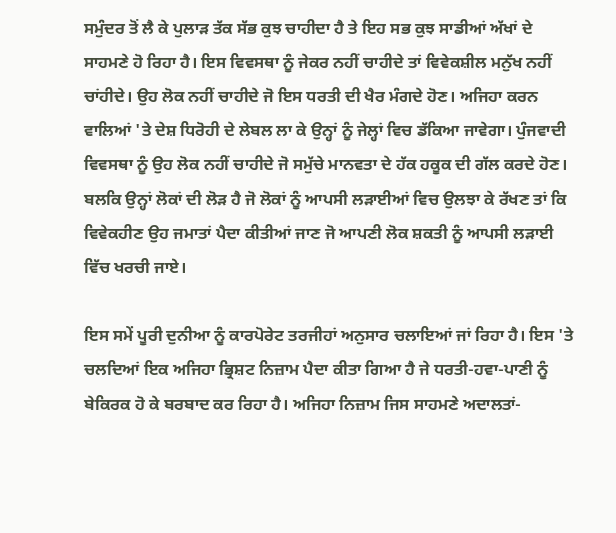ਸਮੁੰਦਰ ਤੋਂ ਲੈ ਕੇ ਪੁਲਾੜ ਤੱਕ ਸੱਭ ਕੁਝ ਚਾਹੀਦਾ ਹੈ ਤੇ ਇਹ ਸਭ ਕੁਝ ਸਾਡੀਆਂ ਅੱਖਾਂ ਦੇ ਸਾਹਮਣੇ ਹੋ ਰਿਹਾ ਹੈ। ਇਸ ਵਿਵਸਥਾ ਨੂੰ ਜੇਕਰ ਨਹੀਂ ਚਾਹੀਦੇ ਤਾਂ ਵਿਵੇਕਸ਼ੀਲ ਮਨੁੱਖ ਨਹੀਂ ਚਾਂਹੀਦੇ। ਉਹ ਲੋਕ ਨਹੀਂ ਚਾਹੀਦੇ ਜੋ ਇਸ ਧਰਤੀ ਦੀ ਖੈਰ ਮੰਗਦੇ ਹੋਣ। ਅਜਿਹਾ ਕਰਨ ਵਾਲਿਆਂ 'ਤੇ ਦੇਸ਼ ਧਿਰੋਹੀ ਦੇ ਲੇਬਲ ਲਾ ਕੇ ਉਨ੍ਹਾਂ ਨੂੰ ਜੇਲ੍ਹਾਂ ਵਿਚ ਡੱਕਿਆ ਜਾਵੇਗਾ। ਪੁੰਜਵਾਦੀ ਵਿਵਸਥਾ ਨੂੰ ਉਹ ਲੋਕ ਨਹੀਂ ਚਾਹੀਦੇ ਜੋ ਸਮੁੱਚੇ ਮਾਨਵਤਾ ਦੇ ਹੱਕ ਹਕੂਕ ਦੀ ਗੱਲ ਕਰਦੇ ਹੋਣ। ਬਲਕਿ ਉਨ੍ਹਾਂ ਲੋਕਾਂ ਦੀ ਲੋੜ ਹੈ ਜੋ ਲੋਕਾਂ ਨੂੰ ਆਪਸੀ ਲੜਾਈਆਂ ਵਿਚ ਉਲਝਾ ਕੇ ਰੱਖਣ ਤਾਂ ਕਿ ਵਿਵੇਕਹੀਣ ਉਹ ਜਮਾਤਾਂ ਪੈਦਾ ਕੀਤੀਆਂ ਜਾਣ ਜੋ ਆਪਣੀ ਲੋਕ ਸ਼ਕਤੀ ਨੂੰ ਆਪਸੀ ਲੜਾਈ ਵਿੱਚ ਖਰਚੀ ਜਾਏ।

ਇਸ ਸਮੇਂ ਪੂਰੀ ਦੁਨੀਆ ਨੂੰ ਕਾਰਪੋਰੇਟ ਤਰਜੀਹਾਂ ਅਨੁਸਾਰ ਚਲਾਇਆਂ ਜਾਂ ਰਿਹਾ ਹੈ। ਇਸ 'ਤੇ ਚਲਦਿਆਂ ਇਕ ਅਜਿਹਾ ਭ੍ਰਿਸ਼ਟ ਨਿਜ਼ਾਮ ਪੈਦਾ ਕੀਤਾ ਗਿਆ ਹੈ ਜੇ ਧਰਤੀ-ਹਵਾ-ਪਾਣੀ ਨੂੰ ਬੇਕਿਰਕ ਹੋ ਕੇ ਬਰਬਾਦ ਕਰ ਰਿਹਾ ਹੈ। ਅਜਿਹਾ ਨਿਜ਼ਾਮ ਜਿਸ ਸਾਹਮਣੇ ਅਦਾਲਤਾਂ-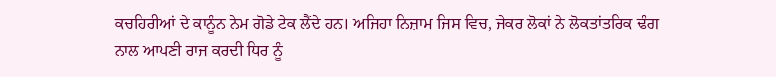ਕਚਹਿਰੀਆਂ ਦੇ ਕਾਨੂੰਨ ਨੇਮ ਗੋਡੇ ਟੇਕ ਲੈਂਦੇ ਹਨ। ਅਜਿਹਾ ਨਿਜ਼ਾਮ ਜਿਸ ਵਿਚ, ਜੇਕਰ ਲੋਕਾਂ ਨੇ ਲੋਕਤਾਂਤਰਿਕ ਢੰਗ ਨਾਲ ਆਪਣੀ ਰਾਜ ਕਰਦੀ ਧਿਰ ਨੂੰ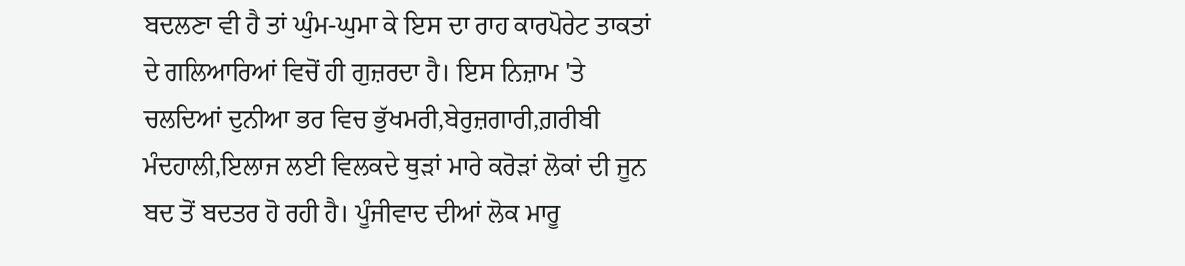ਬਦਲਣਾ ਵੀ ਹੈ ਤਾਂ ਘੁੰਮ-ਘੁਮਾ ਕੇ ਇਸ ਦਾ ਰਾਹ ਕਾਰਪੋਰੇਟ ਤਾਕਤਾਂ ਦੇ ਗਲਿਆਰਿਆਂ ਵਿਚੋਂ ਹੀ ਗੁਜ਼ਰਦਾ ਹੈ। ਇਸ ਨਿਜ਼ਾਮ 'ਤੇ ਚਲਦਿਆਂ ਦੁਨੀਆ ਭਰ ਵਿਚ ਭੁੱਖਮਰੀ,ਬੇਰੁਜ਼ਗਾਰੀ,ਗ਼ਰੀਬੀ ਮੰਦਹਾਲੀ,ਇਲਾਜ ਲਈ ਵਿਲਕਦੇ ਥੁੜਾਂ ਮਾਰੇ ਕਰੋੜਾਂ ਲੋਕਾਂ ਦੀ ਜੂਨ ਬਦ ਤੋਂ ਬਦਤਰ ਹੋ ਰਹੀ ਹੈ। ਪੂੰਜੀਵਾਦ ਦੀਆਂ ਲੋਕ ਮਾਰੂ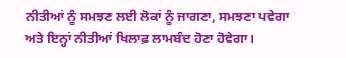ਨੀਤੀਆਂ ਨੂੰ ਸਮਝਣ ਲਈ ਲੋਕਾਂ ਨੂੰ ਜਾਗਣਾ, ਸਮਝਣਾ ਪਵੇਗਾ ਅਤੇ ਇਨ੍ਹਾਂ ਨੀਤੀਆਂ ਖਿਲਾਫ਼ ਲਾਮਬੰਦ ਹੋਣਾ ਹੋਵੇਗਾ।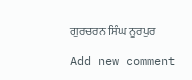ਗੁਰਚਰਨ ਸਿੰਘ ਨੂਰਪੁਰ

Add new comment